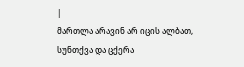|
მართლა არავინ არ იცის ალბათ, სუნთქვა და ცქერა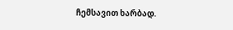ჩემსავით ხარბად.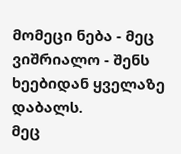მომეცი ნება - მეც ვიშრიალო - შენს ხეებიდან ყველაზე დაბალს.
მეც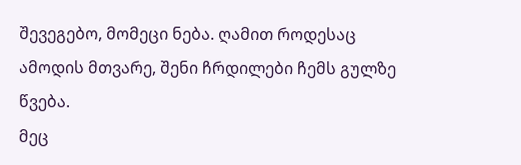შევეგებო, მომეცი ნება. ღამით როდესაც ამოდის მთვარე, შენი ჩრდილები ჩემს გულზე წვება.
მეც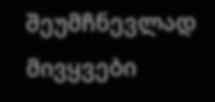შეუმჩნევლად მივყვები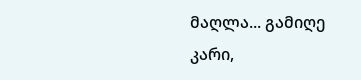მაღლა... გამიღე კარი,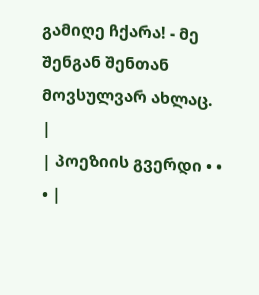გამიღე ჩქარა! - მე შენგან შენთან მოვსულვარ ახლაც. |
| პოეზიის გვერდი • • • |